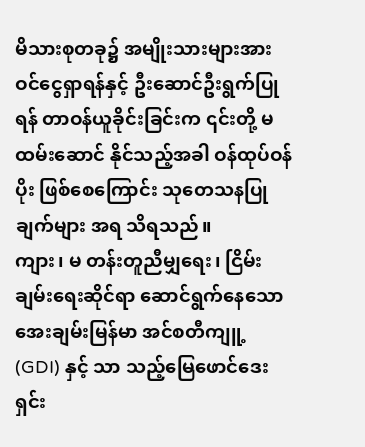မိသားစုတခု၌ အမျိုးသားများအား ဝင်ငွေရှာရန်နှင့် ဦးဆောင်ဦးရွက်ပြုရန် တာဝန်ယူခိုင်းခြင်းက ၎င်းတို့ မထမ်းဆောင် နိုင်သည့်အခါ ဝန်ထုပ်ဝန်ပိုး ဖြစ်စေကြောင်း သုတေသနပြုချက်များ အရ သိရသည်။
ကျား၊ မ တန်းတူညီမျှရေး၊ ငြိမ်းချမ်းရေးဆိုင်ရာ ဆောင်ရွက်နေသော အေးချမ်းမြန်မာ အင်စတီကျူ့ (GDI) နှင့် သာ သည့်မြေဖောင်ဒေးရှင်း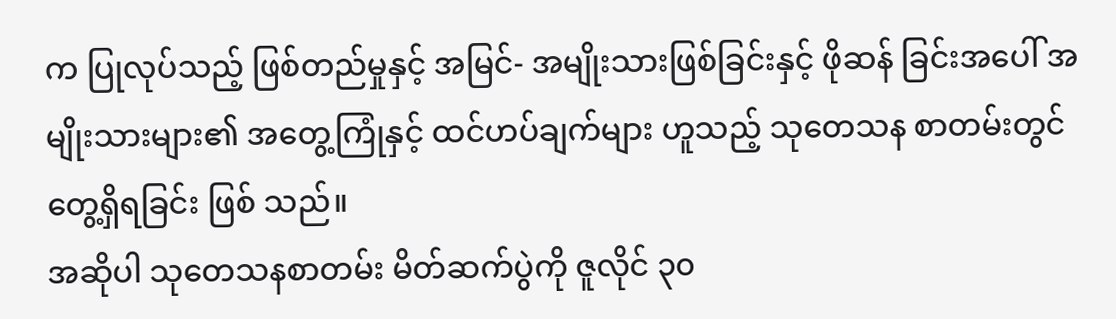က ပြုလုပ်သည့် ဖြစ်တည်မှုနှင့် အမြင်- အမျိုးသားဖြစ်ခြင်းနှင့် ဖိုဆန် ခြင်းအပေါ် အမျိုးသားများ၏ အတွေ့ကြုံနှင့် ထင်ဟပ်ချက်များ ဟူသည့် သုတေသန စာတမ်းတွင် တွေ့ရှိရခြင်း ဖြစ် သည်။
အဆိုပါ သုတေသနစာတမ်း မိတ်ဆက်ပွဲကို ဇူလိုင် ၃၀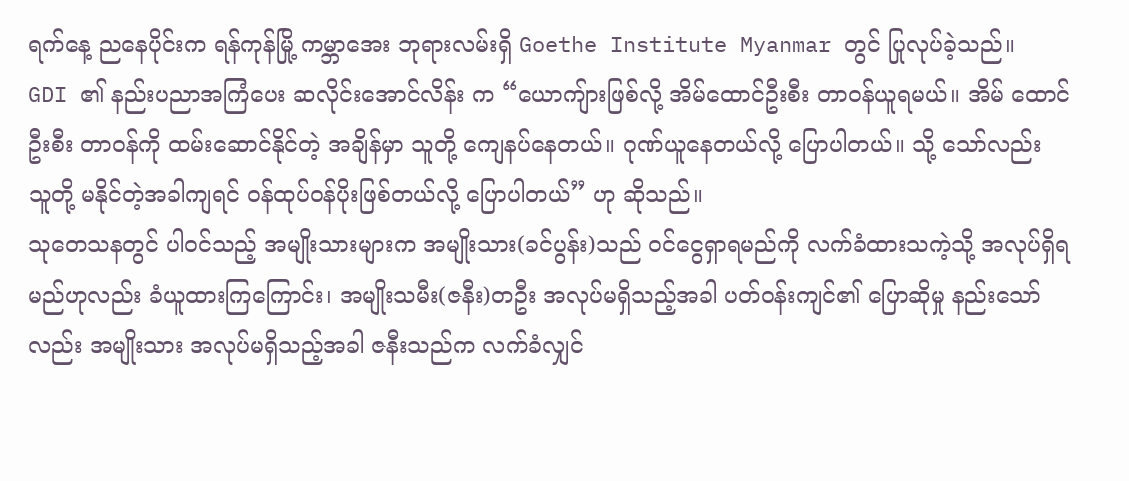ရက်နေ့ ညနေပိုင်းက ရန်ကုန်မြို့ ကမ္ဘာအေး ဘုရားလမ်းရှိ Goethe Institute Myanmar တွင် ပြုလုပ်ခဲ့သည်။
GDI ၏ နည်းပညာအကြံပေး ဆလိုင်းအောင်လိန်း က “ယောကျ်ားဖြစ်လို့ အိမ်ထောင်ဦးစီး တာဝန်ယူရမယ်။ အိမ် ထောင်ဦးစီး တာဝန်ကို ထမ်းဆောင်နိုင်တဲ့ အချိန်မှာ သူတို့ ကျေနပ်နေတယ်။ ဂုဏ်ယူနေတယ်လို့ ပြောပါတယ်။ သို့ သော်လည်း သူတို့ မနိုင်တဲ့အခါကျရင် ဝန်ထုပ်ဝန်ပိုးဖြစ်တယ်လို့ ပြောပါတယ်” ဟု ဆိုသည်။
သုတေသနတွင် ပါဝင်သည့် အမျိုးသားများက အမျိုးသား(ခင်ပွန်း)သည် ဝင်ငွေရှာရမည်ကို လက်ခံထားသကဲ့သို့ အလုပ်ရှိရမည်ဟုလည်း ခံယူထားကြကြောင်း၊ အမျိုးသမီး(ဇနီး)တဦး အလုပ်မရှိသည့်အခါ ပတ်ဝန်းကျင်၏ ပြောဆိုမှု နည်းသော်လည်း အမျိုးသား အလုပ်မရှိသည့်အခါ ဇနီးသည်က လက်ခံလျှင်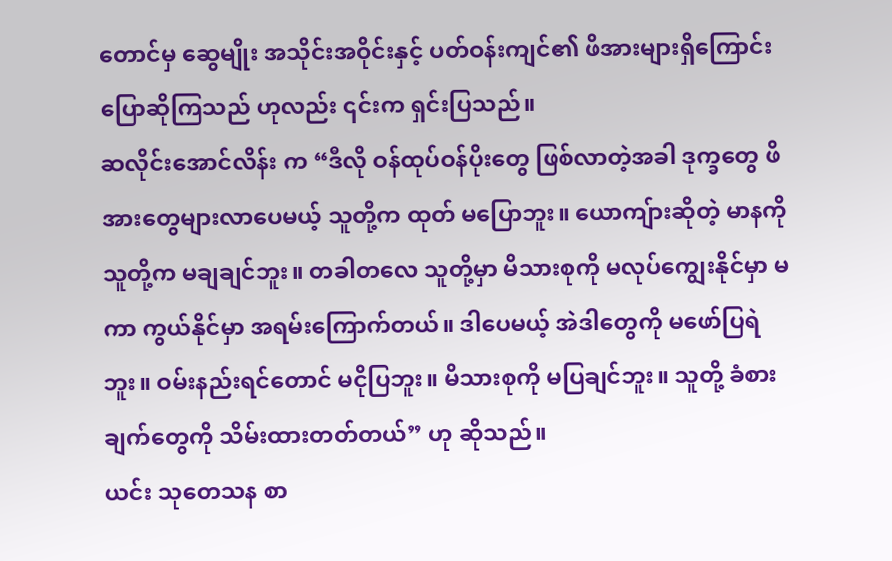တောင်မှ ဆွေမျိုး အသိုင်းအဝိုင်းနှင့် ပတ်ဝန်းကျင်၏ ဖိအားများရှိကြောင်း ပြောဆိုကြသည် ဟုလည်း ၎င်းက ရှင်းပြသည်။
ဆလိုင်းအောင်လိန်း က “ဒီလို ဝန်ထုပ်ဝန်ပိုးတွေ ဖြစ်လာတဲ့အခါ ဒုက္ခတွေ ဖိအားတွေများလာပေမယ့် သူတို့က ထုတ် မပြောဘူး။ ယောကျ်ားဆိုတဲ့ မာနကို သူတို့က မချချင်ဘူး။ တခါတလေ သူတို့မှာ မိသားစုကို မလုပ်ကျွေးနိုင်မှာ မကာ ကွယ်နိုင်မှာ အရမ်းကြောက်တယ်။ ဒါပေမယ့် အဲဒါတွေကို မဖော်ပြရဲဘူး။ ဝမ်းနည်းရင်တောင် မငိုပြဘူး။ မိသားစုကို မပြချင်ဘူး။ သူတို့ ခံစားချက်တွေကို သိမ်းထားတတ်တယ်” ဟု ဆိုသည်။
ယင်း သုတေသန စာ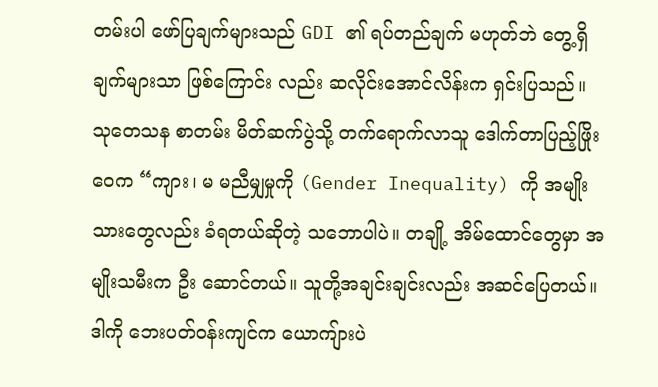တမ်းပါ ဖော်ပြချက်များသည် GDI ၏ ရပ်တည်ချက် မဟုတ်ဘဲ တွေ့ရှိချက်များသာ ဖြစ်ကြောင်း လည်း ဆလိုင်းအောင်လိန်းက ရှင်းပြသည်။
သုတေသန စာတမ်း မိတ်ဆက်ပွဲသို့ တက်ရောက်လာသူ ဒေါက်တာပြည့်ဖြိုးဝေက “ကျား၊ မ မညီမျှမှုကို (Gender Inequality) ကို အမျိုးသားတွေလည်း ခံရတယ်ဆိုတဲ့ သဘောပါပဲ။ တချို့ အိမ်ထောင်တွေမှာ အမျိုးသမီးက ဦး ဆောင်တယ်။ သူတို့အချင်းချင်းလည်း အဆင်ပြေတယ်။ ဒါကို ဘေးပတ်ဝန်းကျင်က ယောကျ်ားပဲ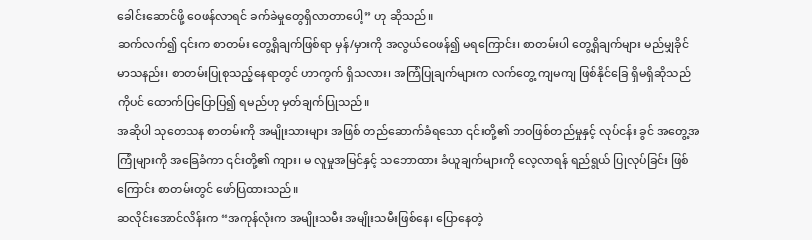ခေါင်းဆောင်ဖို့ ဝေဖန်လာရင် ခက်ခဲမှုတွေရှိလာတာပေါ့” ဟု ဆိုသည်။
ဆက်လက်၍ ၎င်းက စာတမ်း တွေ့ရှိချက်ဖြစ်ရာ မှန်/မှားကို အလွယ်ဝေဖန်၍ မရကြောင်း၊ စာတမ်းပါ တွေ့ရှိချက်များ မည်မျှခိုင်မာသနည်း၊ စာတမ်းပြုစုသည့်နေရာတွင် ဟာကွက် ရှိသလား၊ အကြံပြုချက်များက လက်တွေ့ ကျမကျ ဖြစ်နိုင်ခြေ ရှိမရှိဆိုသည်ကိုပင် ထောက်ပြပြောပြ၍ ရမည်ဟု မှတ်ချက်ပြုသည်။
အဆိုပါ သုတေသန စာတမ်းကို အမျိုးသားများ အဖြစ် တည်ဆောက်ခံရသော ၎င်းတို့၏ ဘဝဖြစ်တည်မှုနှင့် လုပ်ငန်း ခွင် အတွေ့အကြုံများကို အခြေခံကာ ၎င်းတို့၏ ကျား၊ မ လူမှုအမြင်နှင့် သဘောထား ခံယူချက်များကို လေ့လာရန် ရည်ရွယ် ပြုလုပ်ခြင်း ဖြစ်ကြောင်း စာတမ်းတွင် ဖော်ပြထားသည်။
ဆလိုင်းအောင်လိန်းက “အကုန်လုံးက အမျိုးသမီး အမျိုးသမီးဖြစ်နေ၊ ပြောနေတဲ့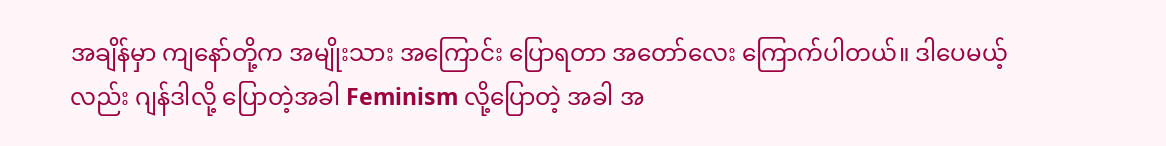အချိန်မှာ ကျနော်တို့က အမျိုးသား အကြောင်း ပြောရတာ အတော်လေး ကြောက်ပါတယ်။ ဒါပေမယ့်လည်း ဂျန်ဒါလို့ ပြောတဲ့အခါ Feminism လို့ပြောတဲ့ အခါ အ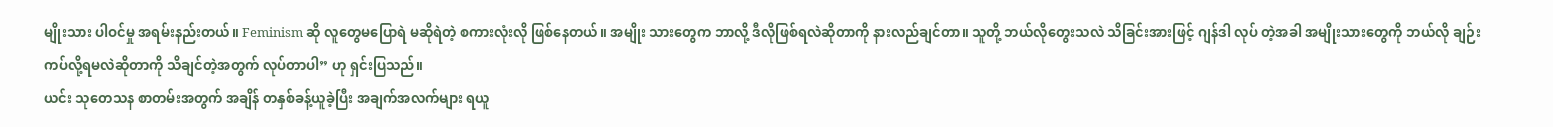မျိုးသား ပါဝင်မှု အရမ်းနည်းတယ်။ Feminism ဆို လူတွေမပြောရဲ မဆိုရဲတဲ့ စကားလုံးလို ဖြစ်နေတယ်။ အမျိုး သားတွေက ဘာလို့ ဒီလိုဖြစ်ရလဲဆိုတာကို နားလည်ချင်တာ။ သူတို့ ဘယ်လိုတွေးသလဲ သိခြင်းအားဖြင့် ဂျန်ဒါ လုပ် တဲ့အခါ အမျိုးသားတွေကို ဘယ်လို ချဉ်းကပ်လို့ရမလဲဆိုတာကို သိချင်တဲ့အတွက် လုပ်တာပါ” ဟု ရှင်းပြသည်။
ယင်း သုတေသန စာတမ်းအတွက် အချိန် တနှစ်ခန့်ယူခဲ့ပြီး အချက်အလက်များ ရယူ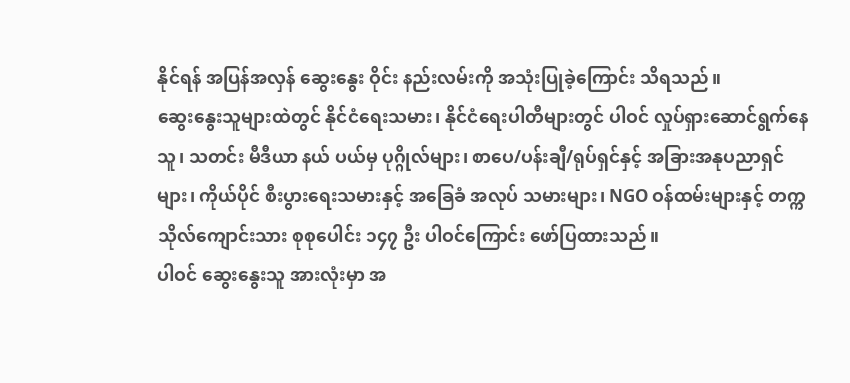နိုင်ရန် အပြန်အလှန် ဆွေးနွေး ဝိုင်း နည်းလမ်းကို အသုံးပြုခဲ့ကြောင်း သိရသည်။
ဆွေးနွေးသူများထဲတွင် နိုင်ငံရေးသမား၊ နိုင်ငံရေးပါတီများတွင် ပါဝင် လှုပ်ရှားဆောင်ရွက်နေသူ၊ သတင်း မီဒီယာ နယ် ပယ်မှ ပုဂ္ဂိုလ်များ၊ စာပေ/ပန်းချီ/ရုပ်ရှင်နှင့် အခြားအနုပညာရှင်များ၊ ကိုယ်ပိုင် စီးပွားရေးသမားနှင့် အခြေခံ အလုပ် သမားများ၊ NGO ဝန်ထမ်းများနှင့် တက္ကသိုလ်ကျောင်းသား စုစုပေါင်း ၁၄၇ ဦး ပါဝင်ကြောင်း ဖော်ပြထားသည်။
ပါဝင် ဆွေးနွေးသူ အားလုံးမှာ အ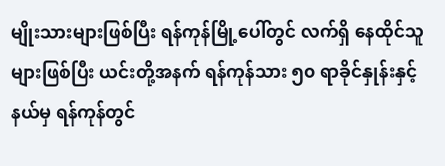မျိုးသားများဖြစ်ပြီး ရန်ကုန်မြို့ပေါ်တွင် လက်ရှိ နေထိုင်သူများဖြစ်ပြီး ယင်းတို့အနက် ရန်ကုန်သား ၅၀ ရာခိုင်နှုန်းနှင့် နယ်မှ ရန်ကုန်တွင်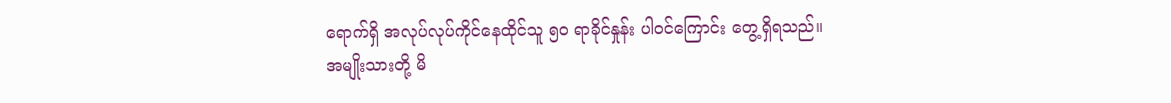ရောက်ရှိ အလုပ်လုပ်ကိုင်နေထိုင်သူ ၅၀ ရာခိုင်နှုန်း ပါဝင်ကြောင်း တွေ့ရှိရသည်။
အမျိုးသားတို့ မိ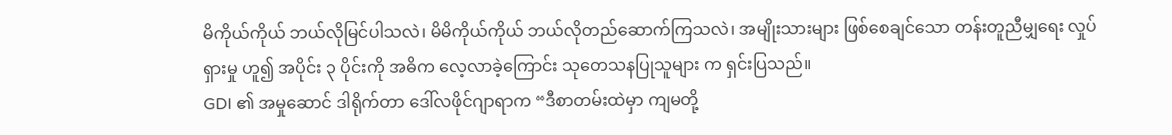မိကိုယ်ကိုယ် ဘယ်လိုမြင်ပါသလဲ၊ မိမိကိုယ်ကိုယ် ဘယ်လိုတည်ဆောက်ကြသလဲ၊ အမျိုးသားများ ဖြစ်စေချင်သော တန်းတူညီမျှရေး လှုပ်ရှားမှု ဟူ၍ အပိုင်း ၃ ပိုင်းကို အဓိက လေ့လာခဲ့ကြောင်း သုတေသနပြုသူများ က ရှင်းပြသည်။
GDI ၏ အမှုဆောင် ဒါရိုက်တာ ဒေါ်လဖိုင်ဂျာရာက “ဒီစာတမ်းထဲမှာ ကျမတို့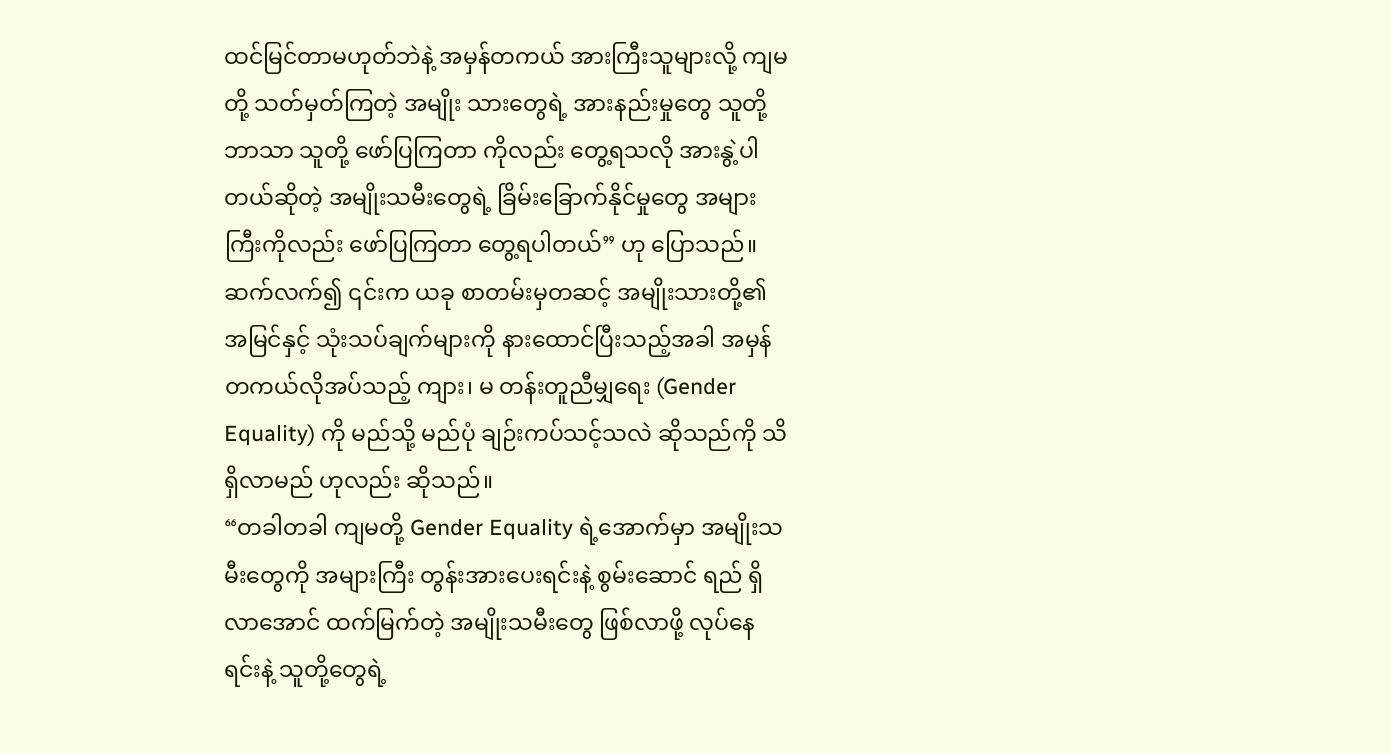ထင်မြင်တာမဟုတ်ဘဲနဲ့ အမှန်တကယ် အားကြီးသူများလို့ ကျမတို့ သတ်မှတ်ကြတဲ့ အမျိုး သားတွေရဲ့ အားနည်းမှုတွေ သူတို့ဘာသာ သူတို့ ဖော်ပြကြတာ ကိုလည်း တွေ့ရသလို အားနွဲ့ပါတယ်ဆိုတဲ့ အမျိုးသမီးတွေရဲ့ ခြိမ်းခြောက်နိုင်မှုတွေ အများကြီးကိုလည်း ဖော်ပြကြတာ တွေ့ရပါတယ်” ဟု ပြောသည်။
ဆက်လက်၍ ၎င်းက ယခု စာတမ်းမှတဆင့် အမျိုးသားတို့၏ အမြင်နှင့် သုံးသပ်ချက်များကို နားထောင်ပြီးသည့်အခါ အမှန်တကယ်လိုအပ်သည့် ကျား၊ မ တန်းတူညီမျှရေး (Gender Equality) ကို မည်သို့ မည်ပုံ ချဉ်းကပ်သင့်သလဲ ဆိုသည်ကို သိရှိလာမည် ဟုလည်း ဆိုသည်။
“တခါတခါ ကျမတို့ Gender Equality ရဲ့အောက်မှာ အမျိုးသမီးတွေကို အများကြီး တွန်းအားပေးရင်းနဲ့ စွမ်းဆောင် ရည် ရှိလာအောင် ထက်မြက်တဲ့ အမျိုးသမီးတွေ ဖြစ်လာဖို့ လုပ်နေရင်းနဲ့ သူတို့တွေရဲ့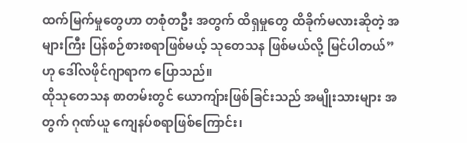ထက်မြက်မှုတွေဟာ တစုံတဦး အတွက် ထိရှမှုတွေ ထိခိုက်မလားဆိုတဲ့ အများကြီး ပြန်စဉ်စားစရာဖြစ်မယ့် သုတေသန ဖြစ်မယ်လို့ မြင်ပါတယ်” ဟု ဒေါ်လဖိုင်ဂျာရာက ပြောသည်။
ထိုသုတေသန စာတမ်းတွင် ယောကျ်ားဖြစ်ခြင်းသည် အမျိုးသားများ အတွက် ဂုဏ်ယူ ကျေနပ်စရာဖြစ်ကြောင်း၊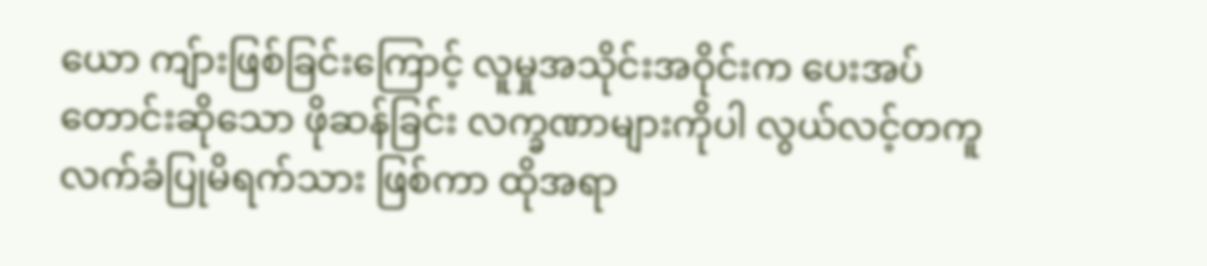ယော ကျ်ားဖြစ်ခြင်းကြောင့် လူမှုအသိုင်းအဝိုင်းက ပေးအပ်တောင်းဆိုသော ဖိုဆန်ခြင်း လက္ခဏာများကိုပါ လွယ်လင့်တကူ လက်ခံပြုမိရက်သား ဖြစ်ကာ ထိုအရာ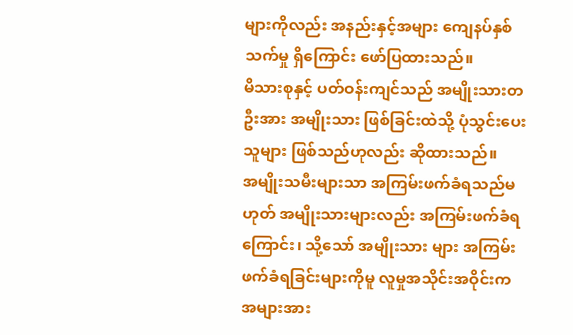များကိုလည်း အနည်းနှင့်အများ ကျေနပ်နှစ်သက်မှု ရှိကြောင်း ဖော်ပြထားသည်။
မိသားစုနှင့် ပတ်ဝန်းကျင်သည် အမျိုးသားတဦးအား အမျိုးသား ဖြစ်ခြင်းထဲသို့ ပုံသွင်းပေးသူများ ဖြစ်သည်ဟုလည်း ဆိုထားသည်။
အမျိုးသမီးများသာ အကြမ်းဖက်ခံရသည်မဟုတ် အမျိုးသားများလည်း အကြမ်းဖက်ခံရကြောင်း၊ သို့သော် အမျိုးသား များ အကြမ်းဖက်ခံရခြင်းများကိုမူ လူမှုအသိုင်းအဝိုင်းက အများအား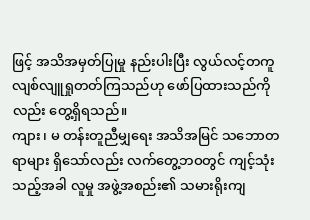ဖြင့် အသိအမှတ်ပြုမှု နည်းပါးပြီး လွယ်လင့်တကူ လျစ်လျူရှုတတ်ကြသည်ဟု ဖော်ပြထားသည်ကိုလည်း တွေ့ရှိရသည်။
ကျား၊ မ တန်းတူညီမျှရေး အသိအမြင် သဘောတရာများ ရှိသော်လည်း လက်တွေ့ဘဝတွင် ကျင့်သုံးသည့်အခါ လူမှု အဖွဲ့အစည်း၏ သမားရိုးကျ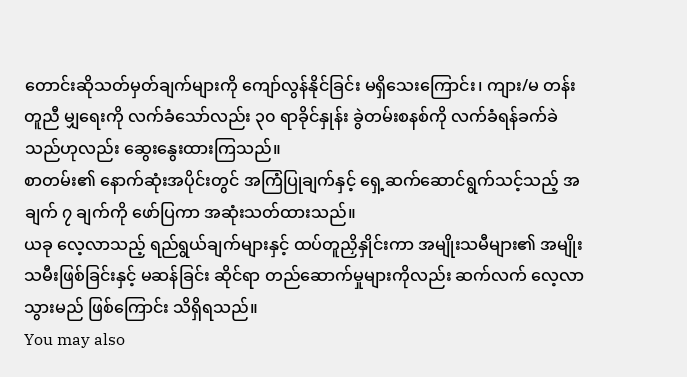တောင်းဆိုသတ်မှတ်ချက်များကို ကျော်လွန်နိုင်ခြင်း မရှိသေးကြောင်း၊ ကျား/မ တန်း တူညီ မျှရေးကို လက်ခံသော်လည်း ၃၀ ရာခိုင်နှုန်း ခွဲတမ်းစနစ်ကို လက်ခံရန်ခက်ခဲသည်ဟုလည်း ဆွေးနွေးထားကြသည်။
စာတမ်း၏ နောက်ဆုံးအပိုင်းတွင် အကြံပြုချက်နှင့် ရှေ့ဆက်ဆောင်ရွက်သင့်သည့် အချက် ၇ ချက်ကို ဖော်ပြကာ အဆုံးသတ်ထားသည်။
ယခု လေ့လာသည့် ရည်ရွယ်ချက်များနှင့် ထပ်တူညှိနှိုင်းကာ အမျိုးသမီများ၏ အမျိုးသမီးဖြစ်ခြင်းနှင့် မဆန်ခြင်း ဆိုင်ရာ တည်ဆောက်မှုများကိုလည်း ဆက်လက် လေ့လာသွားမည် ဖြစ်ကြောင်း သိရှိရသည်။
You may also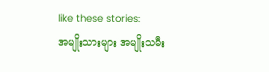like these stories:
အမျိုးသားများ အမျိုးသမီး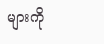များကို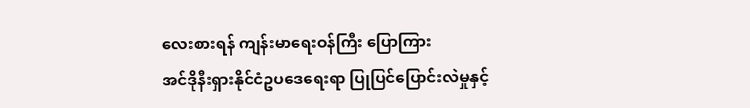လေးစားရန် ကျန်းမာရေးဝန်ကြီး ပြောကြား
အင်ဒိုနီးရှားနိုင်ငံဥပဒေရေးရာ ပြုပြင်ပြောင်းလဲမှုနှင့်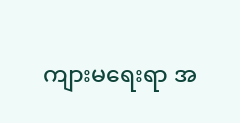ကျားမရေးရာ အ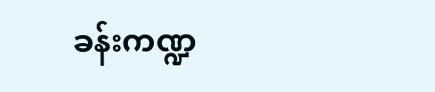ခန်းကဏ္ဍ